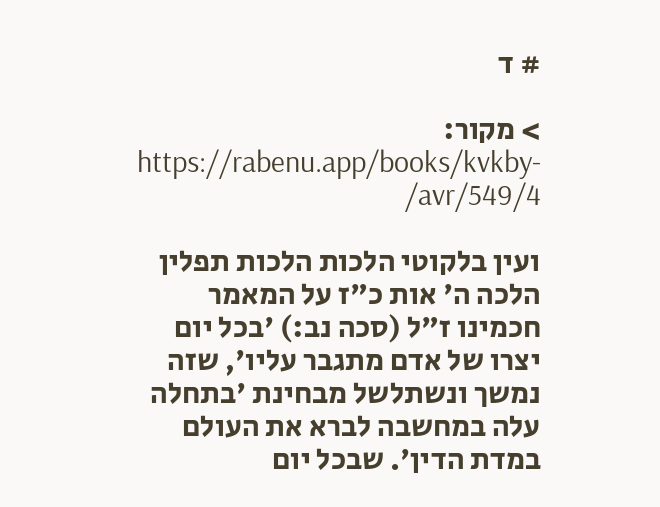# ד

> מקור: https://rabenu.app/books/kvkby-avr/549/4/

ועין בלקוטי הלכות הלכות תפלין הלכה ה' אות כ"ז על המאמר חכמינו ז"ל (סכה נב:) 'בכל יום יצרו של אדם מתגבר עליו', שזה נמשך ונשתלשל מבחינת 'בתחלה עלה במחשבה לברא את העולם במדת הדין'. שבכל יום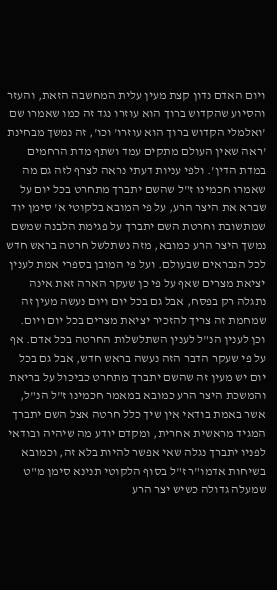ויום האדם נדון קצת מעין עלית המחשבה הזאת, והעזר והסיוע שהקדוש ברוך הוא עוזרו נגד זה כמו שאמרו שם 'ואלמלי הקדוש ברוך הוא עוזרו' וכו', זה נמשך מבחינת 'ראה שאין העולם מתקים עמד ושתף מדת הרחמים במדת הדין'. ולפי עניות דעתי נראה לצרף לזה גם מה שאמרו חכמינו ז"ל שהשם יתברך מתחרט בכל יום על שברא את היצר הרע, על פי המובא בלקוטי א' סימן יוד שמתשובת וחרטת השם יתברך על פגימת הלבנה שמשם נמשך היצר הרע כמובא, מזה נשתלשל חרטה בראש חדש לכל הנבראים שבעולם. ועל פי המובן בספרי אמת לענין יציאת מצרים שאף על פי כן שעקר הארה זאת אינה נתגלה רק בפסח, אבל גם בכל יום ויום נעשה מעין זה שמחמת זה צריך להזכיר יציאת מצרים בכל יום ויום. וכן לענין הנ"ל לענין השתלשלות החרטה בכל אדם. אף על פי שעקר הדבר הזה נעשה בראש חדש, אבל גם בכל יום יש מעין זה שהשם יתברך מתחרט כביכול על בריאת והמשכת היצר הרע כמובא במאמר חכמינו ז"ל הנ"ל, אשר באמת בודאי אין שיך כלל חרטה אצל השם יתברך המגיד מראשית אחרית, ומקדם יודע מה שיהיה ובודאי לפניו יתברך נגלה שאי אפשר להיות בלא זה, וכמובא בשיחות אדמו"ר ז"ל בסוף הלקוטי תנינא סימן מ"ט שמעלה גדולה כשיש יצר הרע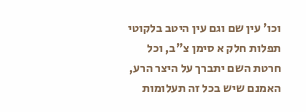וכו' עין שם וגם עין היטב בלקוטי תפלות חלק א סימן צ"ב, וכל חרטת השם יתברך על היצר הרע, האמנם שיש בכל זה תעלומות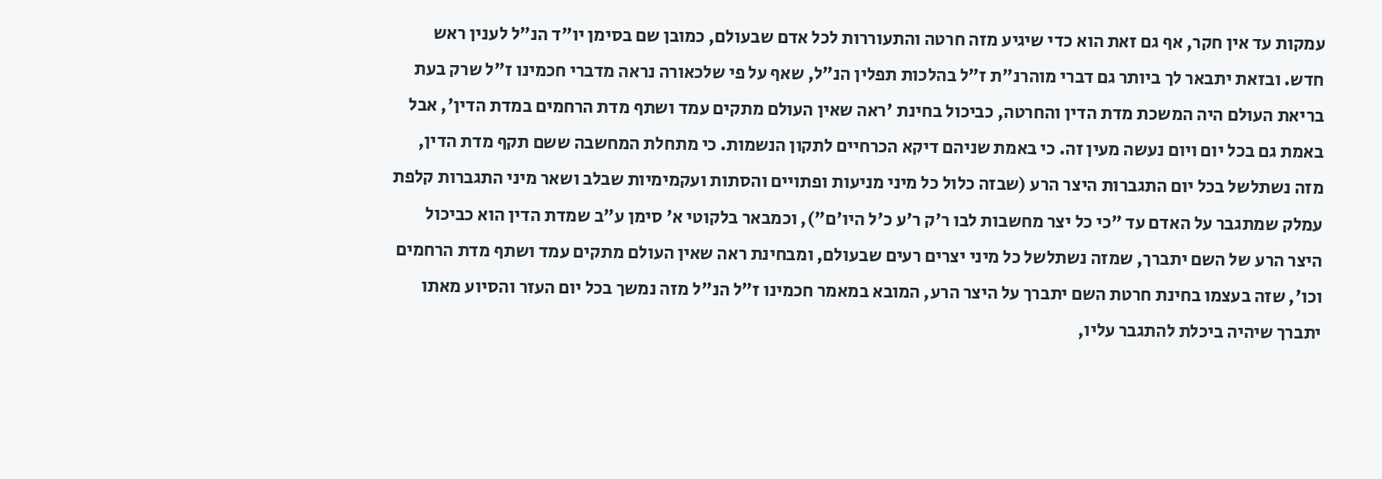עמקות עד אין חקר, אף גם זאת הוא כדי שיגיע מזה חרטה והתעוררות לכל אדם שבעולם, כמובן שם בסימן יו"ד הנ"ל לענין ראש חדש. ובזאת יתבאר לך ביותר גם דברי מוהרנ"ת ז"ל בהלכות תפלין הנ"ל, שאף על פי שלכאורה נראה מדברי חכמינו ז"ל שרק בעת בריאת העולם היה המשכת מדת הדין והחרטה, כביכול בחינת 'ראה שאין העולם מתקים עמד ושתף מדת הרחמים במדת הדין', אבל באמת גם בכל יום ויום נעשה מעין זה. כי באמת שניהם דיקא הכרחיים לתקון הנשמות. כי מתחלת המחשבה ששם תקף מדת הדין, מזה נשתלשל בכל יום התגברות היצר הרע (שבזה כלול כל מיני מניעות ופתויים והסתות ועקמימיות שבלב ושאר מיני התגברות קלפת עמלק שמתגבר על האדם עד "כי כל יצר מחשבות לבו ר'ק ר'ע כ'ל היו'ם"), וכמבאר בלקוטי א' סימן ע"ב שמדת הדין הוא כביכול היצר הרע של השם יתברך, שמזה נשתלשל כל מיני יצרים רעים שבעולם, ומבחינת ראה שאין העולם מתקים עמד ושתף מדת הרחמים וכו', שזה בעצמו בחינת חרטת השם יתברך על היצר הרע, המובא במאמר חכמינו ז"ל הנ"ל מזה נמשך בכל יום העזר והסיוע מאתו יתברך שיהיה ביכלת להתגבר עליו,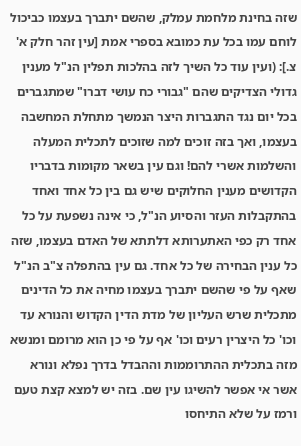שזה בחינת מלחמת עמלק, שהשם יתברך בעצמו כביכול לוחם עמו בכל עת כמובא בספרי אמת [עין זהר חלק א' צ.]: (ועין עוד כל השיך לזה בהלכות תפלין הנ"ל מענין גדולי הצדיקים שהם "גבורי כח עושי דברו" שמתגברים בכל יום נגד התגברות היצר הנמשך מתחלת המחשבה בעצמו, ואך בזה זוכים למה שזוכים לתכלית המעלה והשלמות אשרי להם! וגם עין בשאר מקומות בדבריו הקדושים מענין החלוקים שיש גם בין כל אחד ואחד בהתקבלות העזר והסיוע הנ"ל, כי אינה נשפעת על כל אחד רק כפי האתערותא דלתתא של האדם בעצמו, שזה כל ענין הבחירה של כל אחד. גם עין בהתפלה צ"ב הנ"ל שאף על פי שהשם יתברך בעצמו מחיה את כל הדינים מתכלית שרש העליון של מדת הדין הקדוש והנורא עד וכו' כל היצרין רעים וכו' אף על פי כן הוא מרומם ומנשא מזה בתכלית ההתרוממות וההבדל בדרך נפלא ונורא אשר אי אפשר להשיגו עין שם. בזה יש למצא קצת טעם ורמז על שלא התיחסו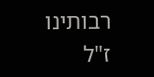רבותינו ז"ל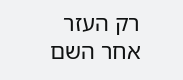רק העזר אחר השם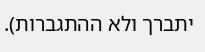יתברך ולא ההתגברות).